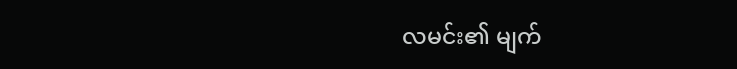လမင်း၏ မျက်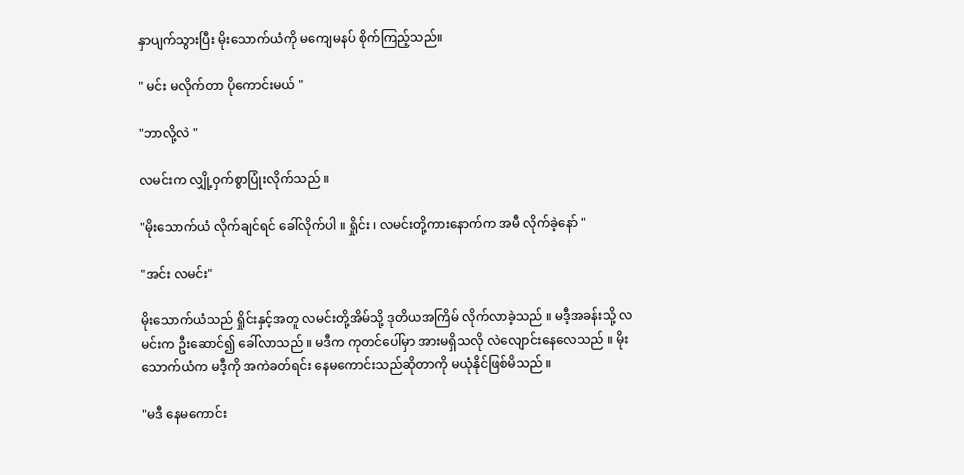နှာပျက်သွားပြီး မိုးသောက်ယံကို မကျေမနပ် စိုက်ကြည့်သည်။

" မင်း မလိုက်တာ ပိုကောင်းမယ် "

"ဘာလို့လဲ "

လမင်းက လျှို့ဝှက်စွာပြုံးလိုက်သည် ။

"မိုးသောက်ယံ လိုက်ချင်ရင် ခေါ်လိုက်ပါ ။ ရှိုင်း ၊ လမင်းတို့ကားနောက်က အမီ လိုက်ခဲ့နော် "

"အင်း လမင်း"

မိုးသောက်ယံသည် ရှိုင်းနှင့်အတူ လမင်းတို့အိမ်သို့ ဒုတိယအကြိမ် လိုက်လာခဲ့သည် ။ မဒီ့အခန်းသို့ လမင်းက ဦးဆောင်၍ ခေါ်လာသည် ။ မဒီက ကုတင်ပေါ်မှာ အားမရှိသလို လဲလျောင်းနေလေသည် ။ မိုးသောက်ယံက မဒီ့ကို အကဲခတ်ရင်း နေမကောင်းသည်ဆိုတာကို မယုံနိုင်ဖြစ်မိသည် ။

"မဒီ နေမကောင်း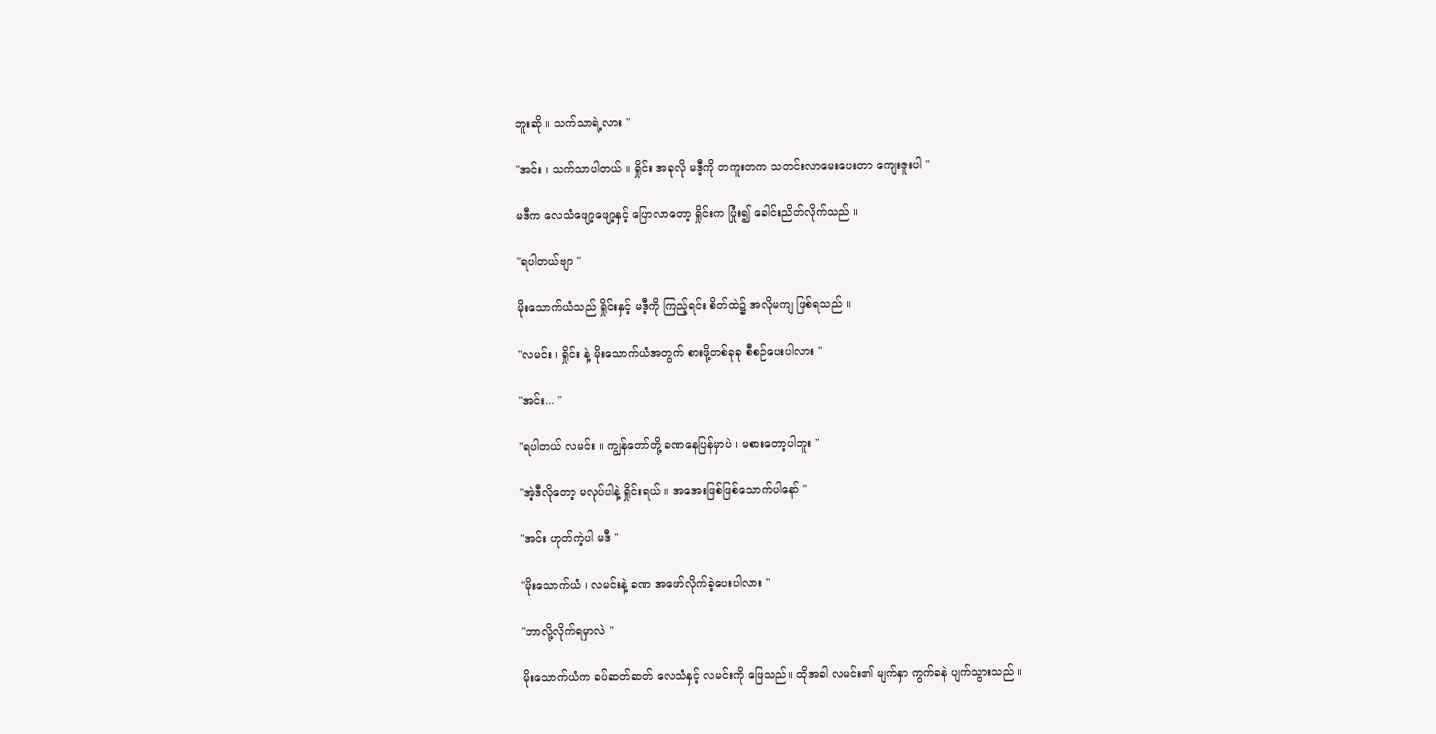ဘူးဆို ။ သက်သာရဲ့လား "

"အင်း ၊ သက်သာပါတယ် ။ ရှိုင်း အခုလို မဒီ့ကို တကူးတက သတင်းလာမေးပေးတာ ကျေးဇူးပါ "

မဒီက လေသံဖျော့ဖျော့နှင့် ပြောလာတော့ ရှိုင်းက ပြုံး၍ ခေါင်းညိတ်လိုက်သည် ။

"ရပါတယ်ဗျာ "

မိုးသောက်ယံသည် ရှိုင်းနှင့် မဒီ့ကို ကြည့်ရင်း စိတ်ထဲ၌ အလိုမကျ ဖြစ်ရသည် ။

"လမင်း ၊ ရှိုင်း နဲ့ မိုးသောက်ယံအတွက် စားဖို့တစ်ခုခု စီစဉ်ပေးပါလား "

"အင်း... "

"ရပါတယ် လမင်း ။ ကျွန်တော်တို့ ခဏနေပြန်မှာပဲ ၊ မစားတော့ပါဘူး "

"အဲ့ဒီလိုတော့ မလုပ်ပါနဲ့ ရှိုင်းရယ် ။ အအေးဖြစ်ဖြစ်သောက်ပါနော် "

"အင်း ဟုတ်ကဲ့ပါ မဒီ "

"မိုးသောက်ယံ ၊ လမင်းနဲ့ ခဏ အဖော်လိုက်ခဲ့ပေးပါလား "

"ဘာလို့လိုက်ရမှာလဲ "

မိုးသောက်ယံက ခပ်ဆတ်ဆတ် လေသံနှင့် လမင်းကို ဖြေသည်။ ထိုအခါ လမင်း၏ မျက်နှာ ကွက်ခနဲ ပျက်သွားသည် ။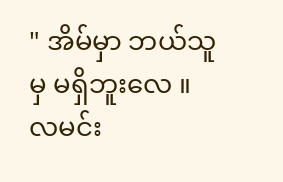" အိမ်မှာ ဘယ်သူမှ မရှိဘူးလေ ။ လမင်း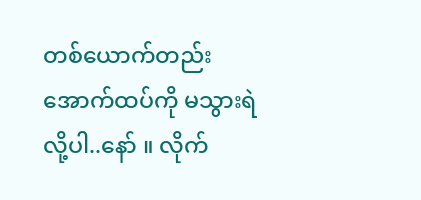တစ်ယောက်တည်း အောက်ထပ်ကို မသွားရဲလို့ပါ..နော် ။ လိုက်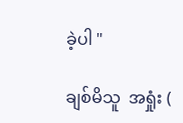ခဲ့ပါ "

ချစ်မိသူ  အရှုံး (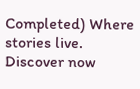Completed) Where stories live. Discover now